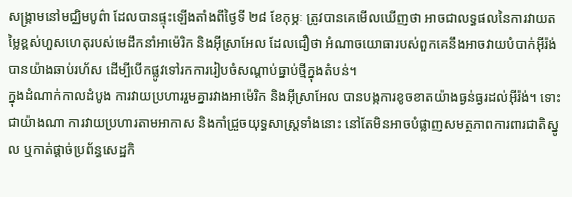សង្គ្រាមនៅមជ្ឈិមបូព៌ា ដែលបានផ្ទុះឡើងតាំងពីថ្ងៃទី ២៨ ខែកុម្ភៈ ត្រូវបានគេមើលឃើញថា អាចជាលទ្ធផលនៃការវាយតម្លៃខ្ពស់ហួសហេតុរបស់មេដឹកនាំអាម៉េរិក និងអ៊ីស្រាអែល ដែលជឿថា អំណាចយោធារបស់ពួកគេនឹងអាចវាយបំបាក់អ៊ីរ៉ង់ បានយ៉ាងឆាប់រហ័ស ដើម្បីបើកផ្លូវទៅរកការរៀបចំសណ្តាប់ធ្នាប់ថ្មីក្នុងតំបន់។
ក្នុងដំណាក់កាលដំបូង ការវាយប្រហាររួមគ្នារវាងអាម៉េរិក និងអ៊ីស្រាអែល បានបង្កការខូចខាតយ៉ាងធ្ងន់ធ្ងរដល់អ៊ីរ៉ង់។ ទោះជាយ៉ាងណា ការវាយប្រហារតាមអាកាស និងកាំជ្រួចយុទ្ធសាស្ត្រទាំងនោះ នៅតែមិនអាចបំផ្លាញសមត្ថភាពការពារជាតិស្នូល ឬកាត់ផ្តាច់ប្រព័ន្ធសេដ្ឋកិ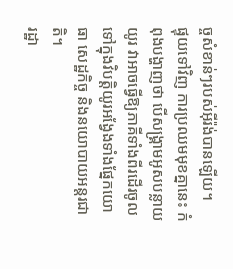ច្ចសំខាន់ៗរបស់អ៊ីរ៉ង់បានឡើយ។
ផ្ទុយទៅវិញ ការប្រឈមមុខគ្នានេះ កំពុងបង្ហាញថា បើសង្គ្រាមអូសបន្លាយយូរ វាអាចធ្វើឱ្យភាគីទាំងពីរដើរចូលទៅក្នុងវិបត្តិយូរអង្វែងទាំងផ្នែកយោធា សេដ្ឋកិច្ច និងនយោបាយអន្តរជាតិ។
រដ្ឋា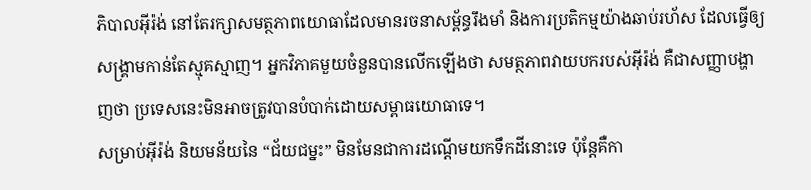ភិបាលអ៊ីរ៉ង់ នៅតែរក្សាសមត្ថភាពយោធាដែលមានរចនាសម្ព័ន្ធរឹងមាំ និងការប្រតិកម្មយ៉ាងឆាប់រហ័ស ដែលធ្វើឲ្យសង្គ្រាមកាន់តែស្មុគស្មាញ។ អ្នកវិភាគមួយចំនួនបានលើកឡើងថា សមត្ថភាពវាយបករបស់អ៊ីរ៉ង់ គឺជាសញ្ញាបង្ហាញថា ប្រទេសនេះមិនអាចត្រូវបានបំបាក់ដោយសម្ពាធយោធាទេ។
សម្រាប់អ៊ីរ៉ង់ និយមន័យនៃ “ជ័យជម្នះ” មិនមែនជាការដណ្តើមយកទឹកដីនោះទេ ប៉ុន្តែគឺកា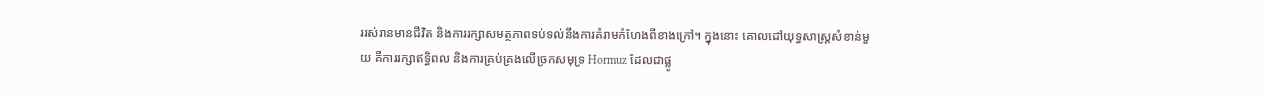ររស់រានមានជីវិត និងការរក្សាសមត្ថភាពទប់ទល់នឹងការគំរាមកំហែងពីខាងក្រៅ។ ក្នុងនោះ គោលដៅយុទ្ធសាស្ត្រសំខាន់មួយ គឺការរក្សាឥទ្ធិពល និងការគ្រប់គ្រងលើច្រកសមុទ្រ Hormuz ដែលជាផ្លូ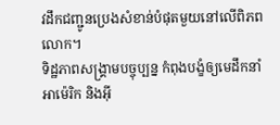វដឹកជញ្ជូនប្រេងសំខាន់បំផុតមួយនៅលើពិភពលោក។
ទិដ្ឋភាពសង្គ្រាមបច្ចុប្បន្ន កំពុងបង្ខំឲ្យមេដឹកនាំអាម៉េរិក និងអ៊ី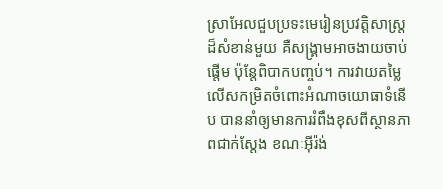ស្រាអែលជួបប្រទះមេរៀនប្រវត្តិសាស្ត្រដ៏សំខាន់មួយ គឺសង្គ្រាមអាចងាយចាប់ផ្តើម ប៉ុន្តែពិបាកបញ្ចប់។ ការវាយតម្លៃលើសកម្រិតចំពោះអំណាចយោធាទំនើប បាននាំឲ្យមានការរំពឹងខុសពីស្ថានភាពជាក់ស្តែង ខណៈអ៊ីរ៉ង់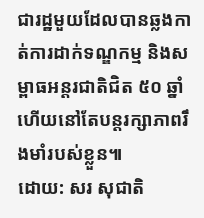ជារដ្ឋមួយដែលបានឆ្លងកាត់ការដាក់ទណ្ឌកម្ម និងសម្ពាធអន្តរជាតិជិត ៥០ ឆ្នាំ ហើយនៅតែបន្តរក្សាភាពរឹងមាំរបស់ខ្លួន៕
ដោយ: សរ សុជាតិ